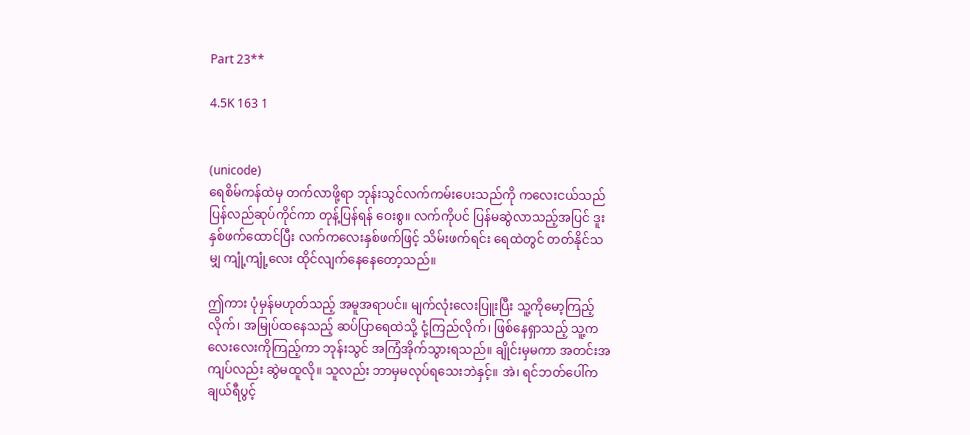Part 23**

4.5K 163 1


(unicode)
ရေစိမ်ကန်ထဲမှ တက်လာဖို့ရာ ဘုန်းသွင်လက်ကမ်းပေးသည်ကို ကလေးငယ်သည် ပြန်လည်ဆုပ်ကိုင်ကာ တုန့်ပြန်ရန် ဝေးစွ။ လက်ကိုပင် ပြန်မဆွဲလာသည့်အပြင် ဒူးနှစ်ဖက်ထောင်ပြီး လက်ကလေးနှစ်ဖက်ဖြင့် သိမ်းဖက်ရင်း ရေထဲတွင် တတ်နိုင်သမျှ ကျုံ့ကျုံ့လေး ထိုင်လျက်နေနေတော့သည်။

ဤကား ပုံမှန်မဟုတ်သည့် အမူအရာပင်။ မျက်လုံးလေးပြူးပြီး သူ့ကိုမော့ကြည့်လိုက်၊ အမြုပ်ထနေသည့် ဆပ်ပြာရေထဲသို့ ငုံ့ကြည်လိုက်၊ ဖြစ်နေရှာသည့် သူ့ကလေးလေးကိုကြည့်ကာ ဘုန်းသွင် အကြံအိုက်သွားရသည်။ ချိုင်းမှမကာ အတင်းအကျပ်လည်း ဆွဲမထူလို။ သူလည်း ဘာမှမလုပ်ရသေးဘဲနှင့်။ အဲ၊ ရင်ဘတ်ပေါ်က ချယ်ရီပွင့်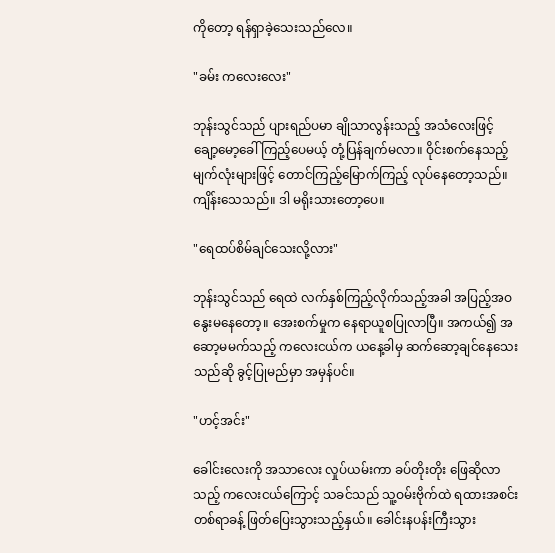ကိုတော့ ရန်ရှာခဲ့သေးသည်လေ။

"ခမ်း ကလေးလေး"

ဘုန်းသွင်သည် ပျားရည်ပမာ ချိုသာလွန်းသည့် အသံလေးဖြင့် ချော့မော့ခေါ်ကြည့်ပေမယ့် တုံ့ပြန်ချက်မလာ။ ဝိုင်းစက်နေသည့် မျက်လုံးများဖြင့် တောင်ကြည့်မြောက်ကြည့် လုပ်နေတော့သည်။ ကျိန်းသေသည်။ ဒါ မရိုးသားတော့ပေ။

"ရေထပ်စိမ်ချင်သေးလို့လား"

ဘုန်းသွင်သည် ရေထဲ လက်နှစ်ကြည့်လိုက်သည့်အခါ အပြည့်အဝ နွေးမနေတော့။ အေးစက်မှုက နေရာယူစပြုလာပြီ။ အကယ်၍ အဆော့မမက်သည့် ကလေးငယ်က ယနေ့ခါမှ ဆက်ဆော့ချင်နေသေးသည်ဆို ခွင့်ပြုမည်မှာ အမှန်ပင်။

"ဟင့်အင်း"

ခေါင်းလေးကို အသာလေး လှုပ်ယမ်းကာ ခပ်တိုးတိုး ဖြေဆိုလာသည့် ကလေးငယ်ကြောင့် သခင်သည် သူ့ဝမ်းဗိုက်ထဲ ရထားအစင်းတစ်ရာခန့် ဖြတ်ပြေးသွားသည့်နှယ်။ ခေါင်းနပန်းကြီးသွား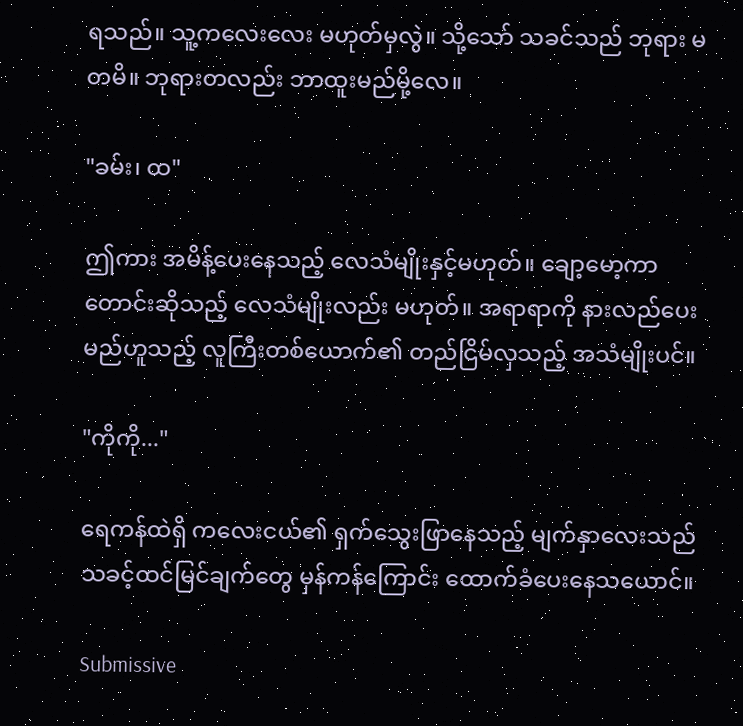ရသည်။ သူ့ကလေးလေး မဟုတ်မှလွဲ။ သို့သော် သခင်သည် ဘုရား မတမိ။ ဘုရားတလည်း ဘာထူးမည်မို့လေ။

"ခမ်း၊ ထ"

ဤကား အမိန့်ပေးနေသည့် လေသံမျိုးနှင့်မဟုတ်။ ချော့မော့ကာ တောင်းဆိုသည့် လေသံမျိုးလည်း မဟုတ်။ အရာရာကို နားလည်ပေးမည်ဟူသည့် လူကြီးတစ်ယောက်၏ တည်ငြိမ်လှသည့် အသံမျိုးပင်။

"ကိုကို..."

ရေကန်ထဲရှိ ကလေးငယ်၏ ရှက်သွေးဖြာနေသည့် မျက်နှာလေးသည် သခင့်ထင်မြင်ချက်တွေ မှန်ကန်ကြောင်း ထောက်ခံပေးနေသယောင်။

Submissive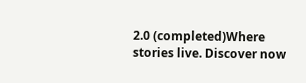2.0 (completed)Where stories live. Discover now